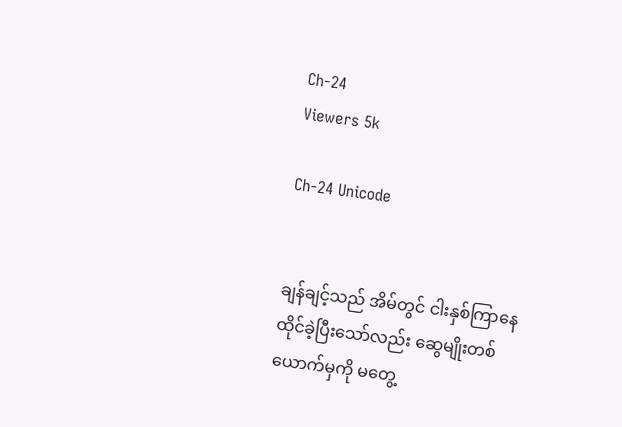Ch-24
Viewers 5k

Ch-24 Unicode


ချန်ချင့်သည် အိမ်တွင် ငါးနှစ်ကြာနေထိုင်ခဲ့ပြီးသော်လည်း ဆွေမျိုးတစ်ယောက်မှကို မတွေ့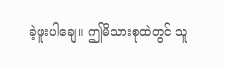ခဲ့ဖူးပါချေ။ ဤမိသားစုထဲတွင် သူ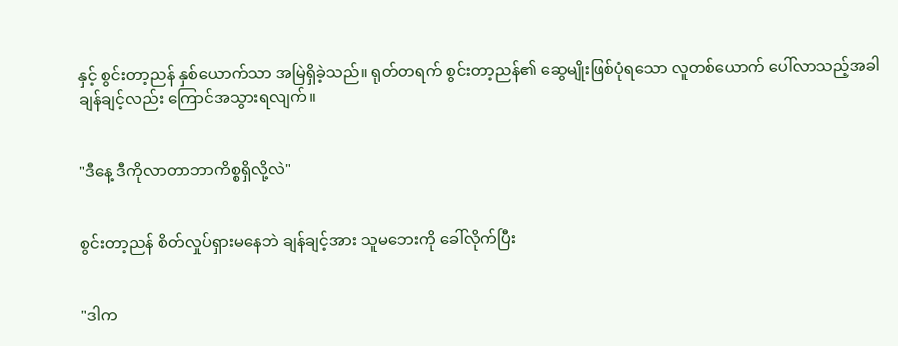နှင့် စွင်းတာ့ညန် နှစ်ယောက်သာ အမြဲရှိခဲ့သည်။ ရုတ်တရက် စွင်းတာ့ညန်၏ ဆွေမျိုးဖြစ်ပုံရသော လူတစ်ယောက် ပေါ်လာသည့်အခါ ချန်ချင့်လည်း ကြောင်အသွားရလျက်။


"ဒီနေ့ ဒီကိုလာတာဘာကိစ္စရှိလို့လဲ"


စွင်းတာ့ညန် စိတ်လှုပ်ရှားမနေဘဲ ချန်ချင့်အား သူမဘေးကို ခေါ်လိုက်ပြီး


"ဒါက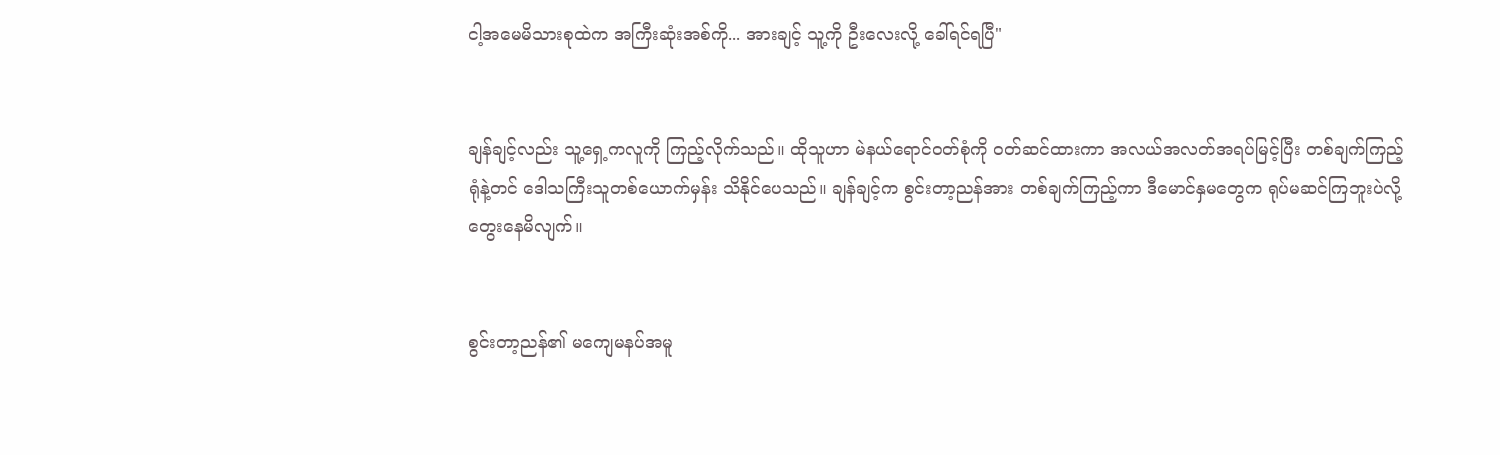ငါ့အမေမိသားစုထဲက အကြီးဆုံးအစ်ကို... အားချင့် သူ့ကို ဦးလေးလို့ ခေါ်ရင်ရပြီ"


ချန်ချင့်လည်း သူ့ရှေ့ကလူကို ကြည့်လိုက်သည်။ ထိုသူဟာ မဲနယ်ရောင်၀တ်စုံကို ဝတ်ဆင်ထားကာ အလယ်အလတ်အရပ်မြင့်ပြီး တစ်ချက်ကြည့်ရုံနဲ့တင် ဒေါသကြီးသူတစ်ယောက်မှန်း သိနိုင်ပေသည်။ ချန်ချင့်က စွင်းတာ့ညန်အား တစ်ချက်ကြည့်ကာ ဒီမောင်နှမတွေက ရုပ်မဆင်ကြဘူးပဲလို့ တွေးနေမိလျက်။


စွင်းတာ့ညန်၏ မကျေမနပ်အမူ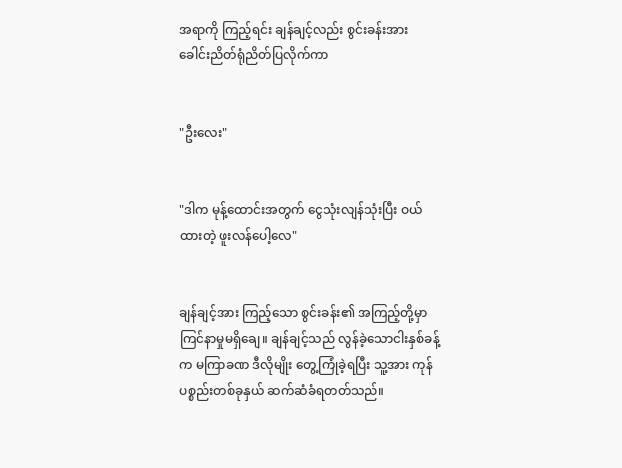အရာကို ကြည့်ရင်း ချန်ချင့်လည်း စွင်းခန်းအား ခေါင်းညိတ်ရုံညိတ်ပြလိုက်ကာ


"ဦးလေး"


"ဒါက မုန့်ထောင်းအတွက် ငွေသုံးလျန်သုံးပြီး ဝယ်ထားတဲ့ ဖူးလန်ပေါ့လေ"


ချန်ချင့်အား ကြည့်သော စွင်းခန်း၏ အကြည့်တို့မှာ ကြင်နာမှုမရှိချေ။ ချန်ချင့်သည် လွန်ခဲ့သောငါးနှစ်ခန့်က မကြာခဏ ဒီလိုမျိုး တွေ့ကြုံခဲ့ရပြီး သူ့အား ကုန်ပစ္စည်းတစ်ခုနှယ် ဆက်ဆံခံရတတ်သည်။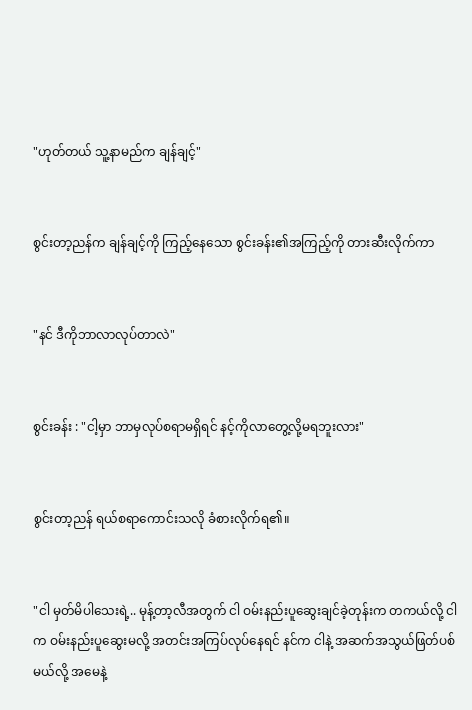"ဟုတ်တယ် သူ့နာမည်က ချန်ချင့်"


စွင်းတာ့ညန်က ချန်ချင့်ကို ကြည့်နေသော စွင်းခန်း၏အကြည့်ကို တားဆီးလိုက်ကာ


"နင် ဒီကိုဘာလာလုပ်တာလဲ"


စွင်းခန်း : "ငါ့မှာ ဘာမှလုပ်စရာမရှိရင် နင့်ကိုလာတွေ့လို့မရဘူးလား"


စွင်းတာ့ညန် ရယ်စရာကောင်းသလို ခံစားလိုက်ရ၏။


"ငါ မှတ်မိပါသေးရဲ့.. မုန့်တာ့လီအတွက် ငါ ဝမ်းနည်းပူဆွေးချင်ခဲ့တုန်းက တကယ်လို့ ငါက ဝမ်းနည်းပူဆွေးမလို့ အတင်းအကြပ်လုပ်နေရင် နင်က ငါနဲ့ အဆက်အသွယ်ဖြတ်ပစ်မယ်လို့ အမေနဲ့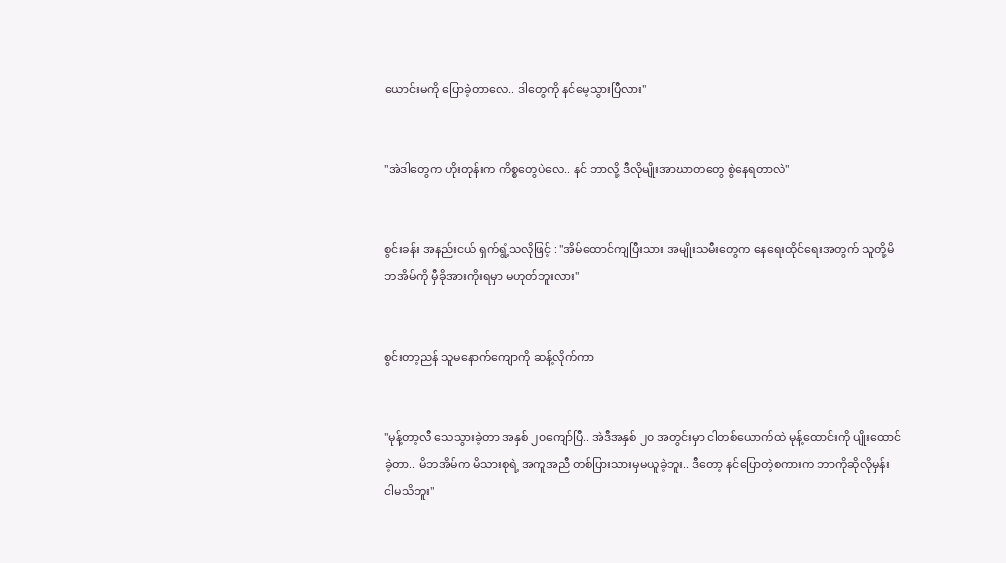ယောင်းမကို ပြောခဲ့တာလေ.. ဒါတွေကို နင်မေ့သွားပြီလား"


"အဲဒါတွေက ဟိုးတုန်းက ကိစ္စတွေပဲလေ.. နင် ဘာလို့ ဒီလိုမျိုးအာဃာတတွေ စွဲနေရတာလဲ"


စွင်းခန်း အနည်းငယ် ရှက်ရွံ့သလိုဖြင့် : "အိမ်ထောင်ကျပြီးသား အမျိုးသမီးတွေက နေရေးထိုင်ရေးအတွက် သူတို့မိဘအိမ်ကို မှီခိုအားကိုးရမှာ မဟုတ်ဘူးလား"


စွင်းတာ့ညန် သူမနောက်ကျောကို ဆန့်လိုက်ကာ


"မုန့်တာ့လီ သေသွားခဲ့တာ အနှစ် ၂၀ကျော်ပြီ.. အဲဒီအနှစ် ၂၀ အတွင်းမှာ ငါတစ်ယောက်ထဲ မုန့်ထောင်းကို ပျိုးထောင်ခဲ့တာ.. မိဘအိမ်က မိသားစုရဲ့ အကူအညီ တစ်ပြားသားမှမယူခဲ့ဘူး.. ဒီတော့ နင်ပြောတဲ့စကားက ဘာကိုဆိုလိုမှန်း ငါမသိဘူး"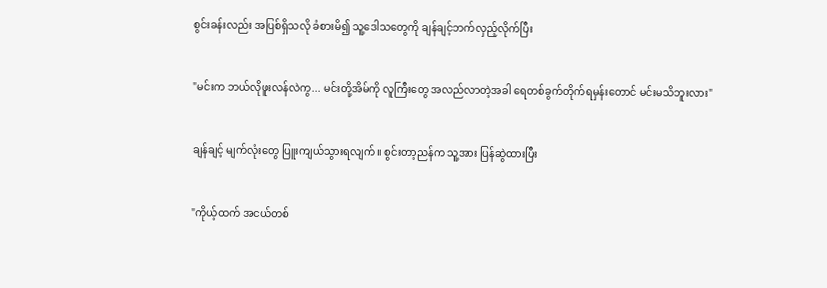စွင်းခန်းလည်း အပြစ်ရှိသလို ခံစားမိ၍ သူ့ဒေါသတွေကို ချန်ချင့်ဘက်လှည့်လိုက်ပြီး


"မင်းက ဘယ်လိုဖူးလန်လဲကွ... မင်းတို့အိမ်ကို လူကြီးတွေ အလည်လာတဲ့အခါ ရေတစ်ခွက်တိုက်ရမှန်းတောင် မင်းမသိဘူးလား"


ချန်ချင့် မျက်လုံးတွေ ပြူးကျယ်သွားရလျက်။ စွင်းတာ့ညန်က သူ့အား ပြန်ဆွဲထားပြီး


"ကိုယ့်ထက် အငယ်တစ်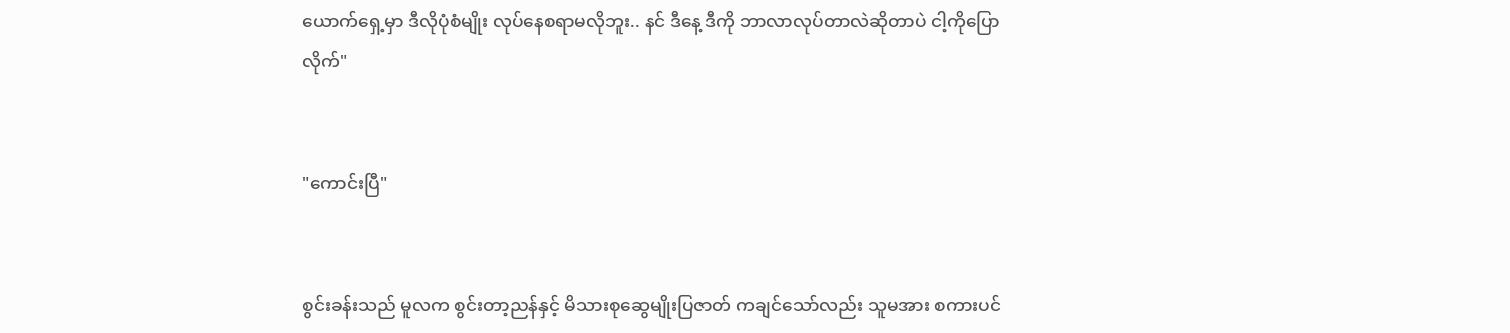ယောက်ရှေ့မှာ ဒီလိုပုံစံမျိုး လုပ်နေစရာမလိုဘူး.. နင် ဒီနေ့ ဒီကို ဘာလာလုပ်တာလဲဆိုတာပဲ ငါ့ကိုပြောလိုက်"


"ကောင်းပြီ"


စွင်းခန်းသည် မူလက စွင်းတာ့ညန်နှင့် မိသားစုဆွေမျိုးပြဇာတ် ကချင်သော်လည်း သူမအား စကားပင်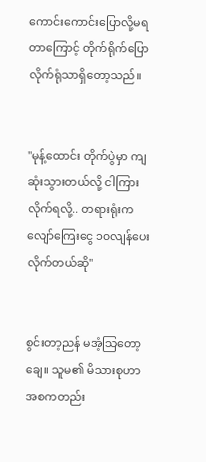ကောင်းကောင်းပြောလို့မရတာကြောင့် တိုက်ရိုက်ပြောလိုက်ရုံသာရှိတော့သည်။


"မုန့်ထောင်း တိုက်ပွဲမှာ ကျဆုံးသွားတယ်လို့ ငါကြားလိုက်ရလို့.. တရားရုံးက လျော်ကြေးငွေ ၁၀လျန်ပေးလိုက်တယ်ဆို"


စွင်းတာ့ညန် မအံ့သြတော့ချေ။ သူမ၏ မိသားစုဟာ အစကတည်း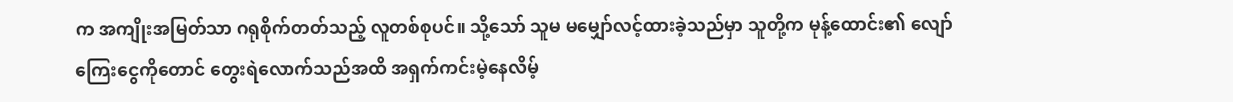က အကျိုးအမြတ်သာ ဂရုစိုက်တတ်သည့် လူတစ်စုပင်။ သို့သော် သူမ မမျှော်လင့်ထားခဲ့သည်မှာ သူတို့က မုန့်ထောင်း၏ လျော်ကြေးငွေကိုတောင် တွေးရဲလောက်သည်အထိ အရှက်ကင်းမဲ့နေလိမ့်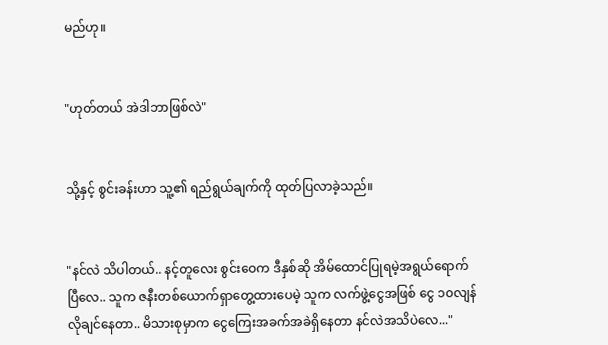မည်ဟု။


"ဟုတ်တယ် အဲဒါဘာဖြစ်လဲ"


သို့နှင့် စွင်းခန်းဟာ သူ့၏ ရည်ရွယ်ချက်ကို ထုတ်ပြလာခဲ့သည်။


"နင်လဲ သိပါတယ်.. နင့်တူလေး စွင်းဝေက ဒီနှစ်ဆို အိမ်ထောင်ပြုရမဲ့အရွယ်ရောက်ပြီလေ.. သူက ဇနီးတစ်ယောက်ရှာတွေ့ထားပေမဲ့ သူက လက်ဖွဲ့ငွေအဖြစ် ငွေ ၁၀လျန်လိုချင်နေတာ.. မိသားစုမှာက ငွေကြေးအခက်အခဲရှိနေတာ နင်လဲအသိပဲလေ..."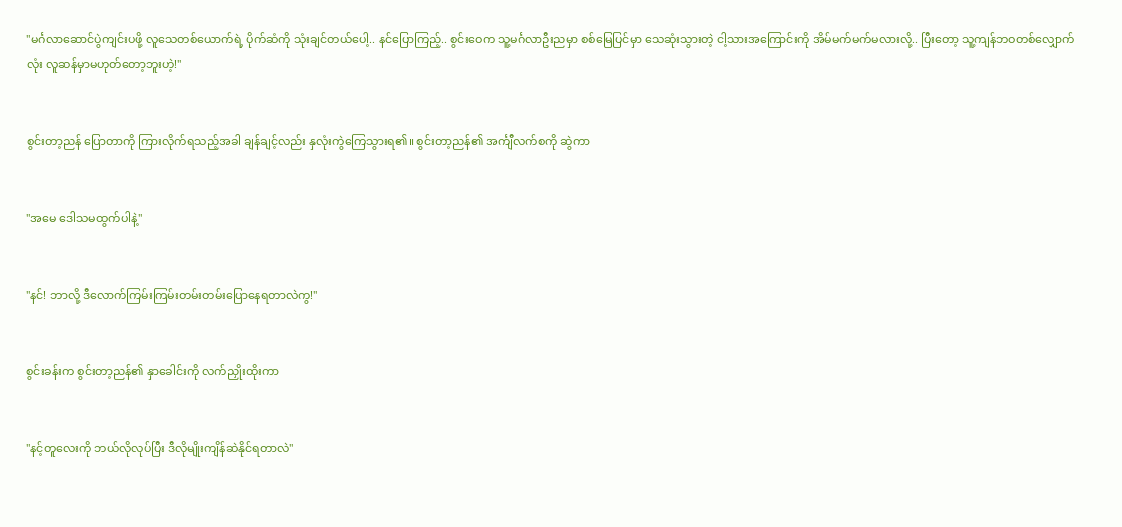"မင်္ဂလာဆောင်ပွဲကျင်းပဖို့ လူသေတစ်ယောက်ရဲ့ ပိုက်ဆံကို သုံးချင်တယ်ပေါ့.. နင်ပြောကြည့်.. စွင်းဝေက သူ့မင်္ဂလာဦးညမှာ စစ်မြေပြင်မှာ သေဆုံးသွားတဲ့ ငါ့သားအကြောင်းကို အိမ်မက်မက်မလားလို့.. ပြီးတော့ သူ့ကျန်ဘဝတစ်လျှောက်လုံး လူဆန်မှာမဟုတ်တော့ဘူးဟဲ့!"


စွင်းတာ့ညန် ပြောတာကို ကြားလိုက်ရသည့်အခါ ချန်ချင့်လည်း နှလုံးကွဲကြေသွားရ၏။ စွင်းတာ့ညန်၏ အင်္ကျီလက်စကို ဆွဲကာ


"အမေ ဒေါသမထွက်ပါနဲ့"


"နင်! ဘာလို့ ဒီလောက်ကြမ်းကြမ်းတမ်းတမ်းပြောနေရတာလဲကွ!"


စွင်းခန်းက စွင်းတာ့ညန်၏ နှာခေါင်းကို လက်ညှိုးထိုးကာ


"နင့်တူလေးကို ဘယ်လိုလုပ်ပြီး ဒီလိုမျိုးကျိန်ဆဲနိုင်ရတာလဲ"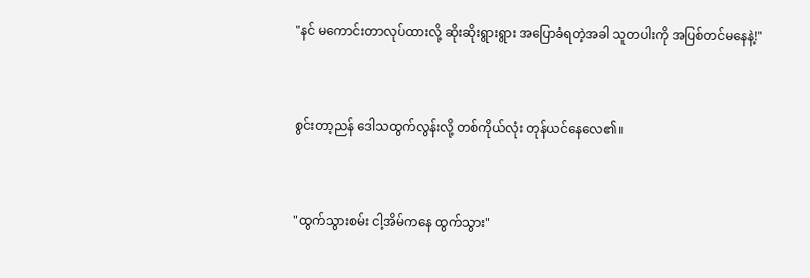"နင် မကောင်းတာလုပ်ထားလို့ ဆိုးဆိုးရွားရွား အပြောခံရတဲ့အခါ သူတပါးကို အပြစ်တင်မနေနဲ့!"


စွင်းတာ့ညန် ဒေါသထွက်လွန်းလို့ တစ်ကိုယ်လုံး တုန်ယင်နေလေ၏။


"ထွက်သွားစမ်း ငါ့အိမ်ကနေ ထွက်သွား"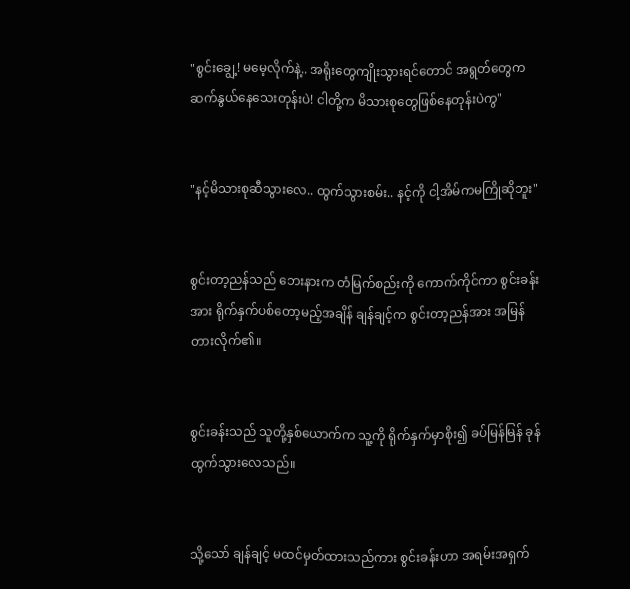"စွင်းချွေ့! မမေ့လိုက်နဲ့.. အရိုးတွေကျိုးသွားရင်တောင် အရွတ်တွေက ဆက်နွယ်နေသေးတုန်းပဲ! ငါတို့က မိသားစုတွေဖြစ်နေတုန်းပဲကွ"


"နင့်မိသားစုဆီသွားလေ.. ထွက်သွားစမ်း.. နင့်ကို ငါ့အိမ်ကမကြိုဆိုဘူး"


စွင်းတာ့ညန်သည် ဘေးနားက တံမြက်စည်းကို ကောက်ကိုင်ကာ စွင်းခန်းအား ရိုက်နှက်ပစ်တော့မည့်အချိန် ချန်ချင့်က စွင်းတာ့ညန်အား အမြန်တားလိုက်၏။


စွင်းခန်းသည် သူတို့နှစ်ယောက်က သူ့ကို ရိုက်နှက်မှာစိုး၍ ခပ်မြန်မြန် ခုန်ထွက်သွားလေသည်။


သို့သော် ချန်ချင့် မထင်မှတ်ထားသည်ကား စွင်းခန်းဟာ အရမ်းအရှက်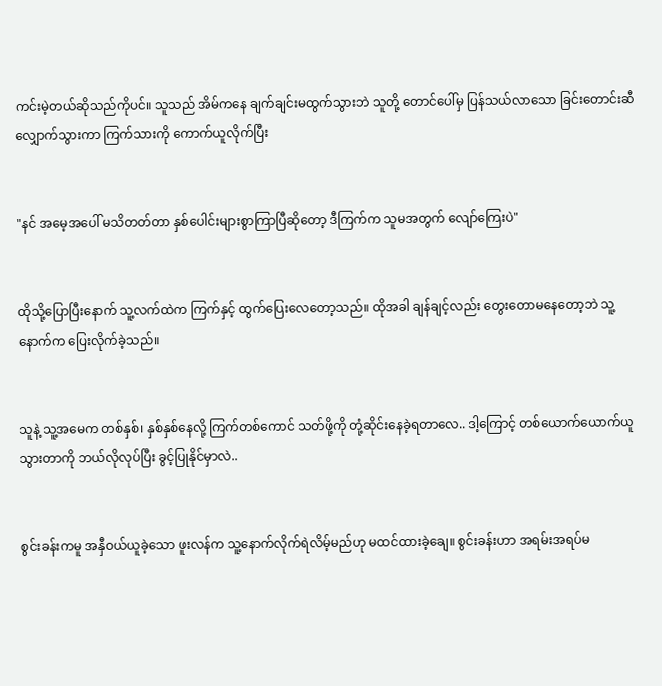ကင်းမဲ့တယ်ဆိုသည်ကိုပင်။ သူသည် အိမ်ကနေ ချက်ချင်းမထွက်သွားဘဲ သူတို့ တောင်ပေါ်မှ ပြန်သယ်လာသော ခြင်းတောင်းဆီ လျှောက်သွားကာ ကြက်သားကို ကောက်ယူလိုက်ပြီး


"နင် အမေ့အပေါ် မသိတတ်တာ နှစ်ပေါင်းများစွာကြာပြီဆိုတော့ ဒီကြက်က သူမအတွက် လျော်ကြေးပဲ"


ထိုသို့ပြောပြီးနောက် သူ့လက်ထဲက ကြက်နှင့် ထွက်ပြေးလေတော့သည်။ ထိုအခါ ချန်ချင့်လည်း တွေးတောမနေတော့ဘဲ သူ့နောက်က ပြေးလိုက်ခဲ့သည်။


သူနဲ့ သူ့အမေက တစ်နှစ်၊ နှစ်နှစ်နေလို့ ကြက်တစ်ကောင် သတ်ဖို့ကို တုံ့ဆိုင်းနေခဲ့ရတာလေ.. ဒါ့ကြောင့် တစ်ယောက်ယောက်ယူသွားတာကို ဘယ်လိုလုပ်ပြီး ခွင့်ပြုနိုင်မှာလဲ..


စွင်းခန်းကမူ အနှီဝယ်ယူခဲ့သော ဖူးလန်က သူ့နောက်လိုက်ရဲလိမ့်မည်ဟု မထင်ထားခဲ့ချေ။ စွင်းခန်းဟာ အရမ်းအရပ်မ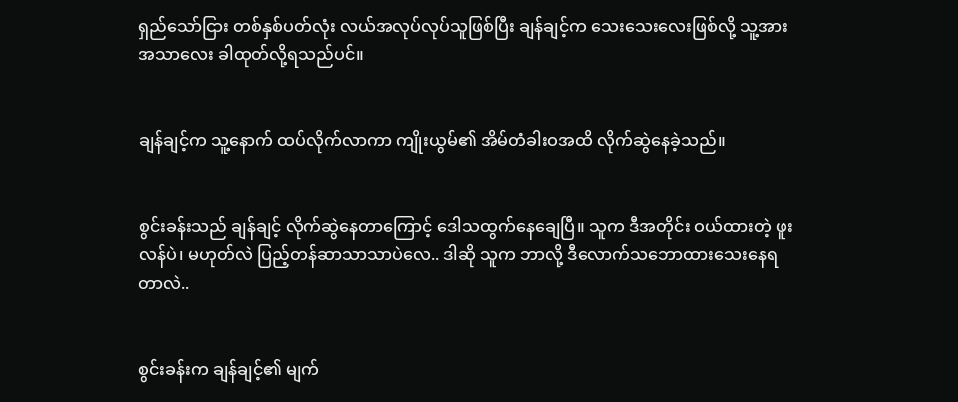ရှည်သော်ငြား တစ်နှစ်ပတ်လုံး လယ်အလုပ်လုပ်သူဖြစ်ပြီး ချန်ချင့်က သေးသေးလေးဖြစ်လို့ သူ့အား အသာလေး ခါထုတ်လို့ရသည်ပင်။


ချန်ချင့်က သူ့နောက် ထပ်လိုက်လာကာ ကျိုးယွမ်၏ အိမ်တံခါးဝအထိ လိုက်ဆွဲနေခဲ့သည်။


စွင်းခန်းသည် ချန်ချင့် လိုက်ဆွဲနေတာကြောင့် ဒေါသထွက်နေချေပြီ။ သူက ဒီအတိုင်း ဝယ်ထားတဲ့ ဖူးလန်ပဲ၊ မဟုတ်လဲ ပြည့်တန်ဆာသာသာပဲလေ.. ဒါဆို သူက ဘာလို့ ဒီလောက်သဘောထားသေးနေရတာလဲ..


စွင်းခန်းက ချန်ချင့်၏ မျက်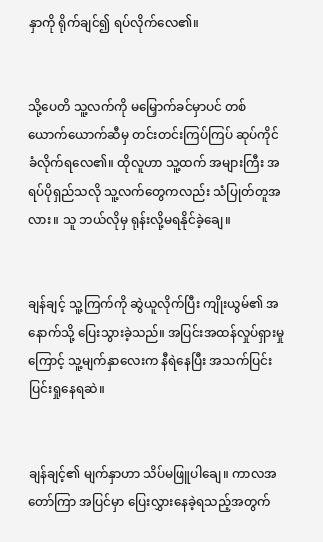နှာကို ရိုက်ချင်၍ ရပ်လိုက်လေ၏။


သို့ပေတိ သူ့လက်ကို မမြှောက်ခင်မှာပင် တစ်ယောက်ယောက်ဆီမှ တင်းတင်းကြပ်ကြပ် ဆုပ်ကိုင်ခံလိုက်ရလေ၏။ ထိုလူဟာ သူ့ထက် အများကြီး အရပ်ပိုရှည်သလို သူ့လက်တွေကလည်း သံပြုတ်တူအလား။ သူ ဘယ်လိုမှ ရုန်းလို့မရနိုင်ခဲ့ချေ။


ချန်ချင့် သူ့ကြက်ကို ဆွဲယူလိုက်ပြီး ကျိုးယွမ်၏ အနောက်သို့ ပြေးသွားခဲ့သည်။ အပြင်းအထန်လှုပ်ရှားမှုကြောင့် သူ့မျက်နှာလေးက နီရဲနေပြီး အသက်ပြင်းပြင်းရှုနေရဆဲ။


ချန်ချင့်၏ မျက်နှာဟာ သိပ်မဖြူပါချေ။ ကာလအတော်ကြာ အပြင်မှာ ပြေးလွှားနေခဲ့ရသည့်အတွက်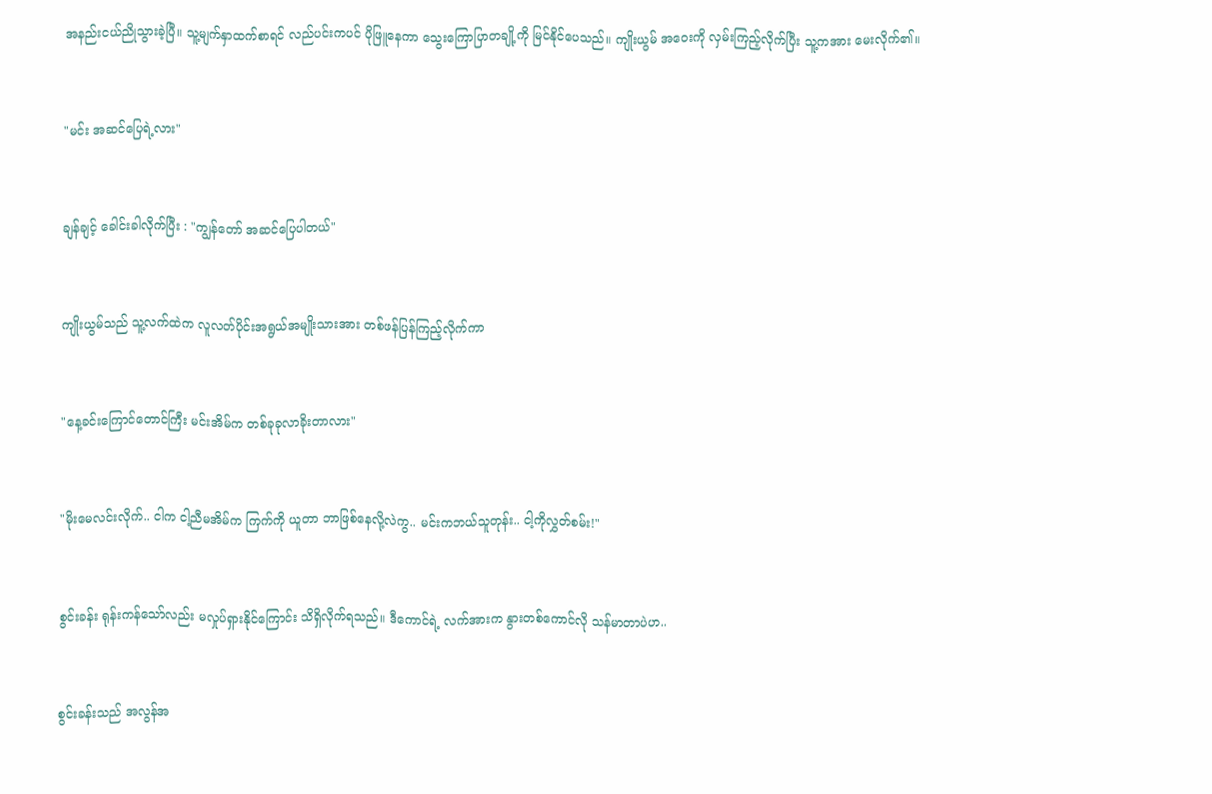အနည်းငယ်ညိုသွားခဲ့ပြီ။ သူ့မျက်နှာထက်စာရင် လည်ပင်းကပင် ပိုဖြူနေကာ သွေးကြောပြာတချို့ကို မြင်နိုင်ပေသည်။ ကျိုးယွမ် အဝေးကို လှမ်းကြည့်လိုက်ပြီး သူ့ကအား မေးလိုက်၏။


"မင်း အဆင်ပြေရဲ့လား"


ချန်ချင့် ခေါင်းခါလိုက်ပြီး : "ကျွန်တော် အဆင်ပြေပါတယ်"


ကျိုးယွမ်သည် သူ့လက်ထဲက လူလတ်ပိုင်းအရွယ်အမျိုးသားအား တစ်ဖန်ပြန်ကြည့်လိုက်ကာ


"နေ့ခင်းကြောင်တောင်ကြီး မင်းအိမ်က တစ်ခုခုလာခိုးတာလား"


"မိုးမေလင်းလိုက်.. ငါက ငါ့ညီမအိမ်က ကြက်ကို ယူတာ ဘာဖြစ်နေလို့လဲကွ.. မင်းကဘယ်သူတုန်း.. ငါ့ကိုလွှတ်စမ်း!"


စွင်းခန်း ရုန်းကန်သော်လည်း မလှုပ်ရှားနိုင်ကြောင်း သိရှိလိုက်ရသည်။ ဒီကောင်ရဲ့ လက်အားက နွားတစ်ကောင်လို သန်မာတာပဲဟ..


စွင်းခန်းသည် အလွန်အ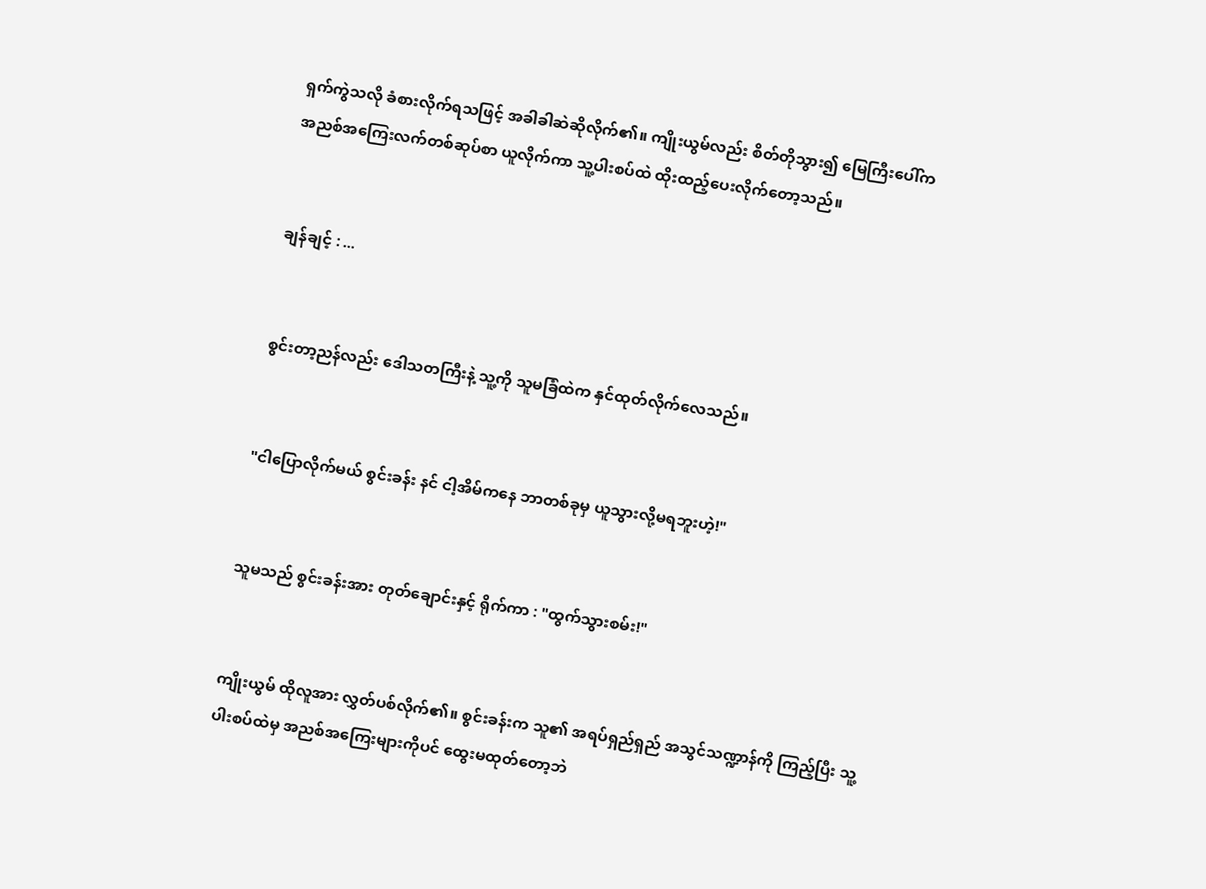ရှက်ကွဲသလို ခံစားလိုက်ရသဖြင့် အခါခါဆဲဆိုလိုက်၏။ ကျိုးယွမ်လည်း စိတ်တိုသွား၍ မြေကြီးပေါ်က အညစ်အကြေးလက်တစ်ဆုပ်စာ ယူလိုက်ကာ သူ့ပါးစပ်ထဲ ထိုးထည့်ပေးလိုက်တော့သည်။


ချန်ချင့် : ...


စွင်းတာ့ညန်လည်း ဒေါသတကြီးနဲ့ သူ့ကို သူမခြံထဲက နှင်ထုတ်လိုက်လေသည်။


"ငါပြောလိုက်မယ် စွင်းခန်း နင် ငါ့အိမ်ကနေ ဘာတစ်ခုမှ ယူသွားလို့မရဘူးဟဲ့!"


သူမသည် စွင်းခန်းအား တုတ်ချောင်းနှင့် ရိုက်ကာ : "ထွက်သွားစမ်း!"


ကျိုးယွမ် ထိုလူအား လွှတ်ပစ်လိုက်၏။ စွင်းခန်းက သူ၏ အရပ်ရှည်ရှည် အသွင်သဏ္ဍာန်ကို ကြည့်ပြီး သူ့ပါးစပ်ထဲမှ အညစ်အကြေးများကိုပင် ထွေးမထုတ်တော့ဘဲ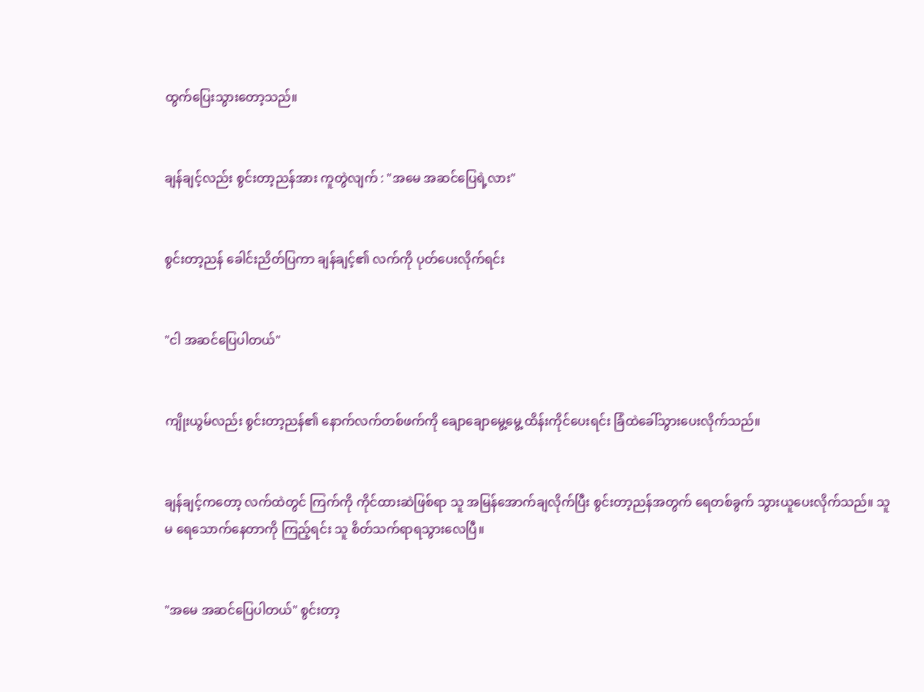ထွက်ပြေးသွားတော့သည်။


ချန်ချင့်လည်း စွင်းတာ့ညန်အား ကူတွဲလျက် : "အမေ အဆင်ပြေရဲ့လား"


စွင်းတာ့ညန် ခေါင်းညိတ်ပြကာ ချန်ချင့်၏ လက်ကို ပုတ်ပေးလိုက်ရင်း


"ငါ အဆင်ပြေပါတယ်"


ကျိုးယွမ်လည်း စွင်းတာ့ညန်၏ နောက်လက်တစ်ဖက်ကို ချောချောမွေ့မွေ့ ထိန်းကိုင်ပေးရင်း ခြံထဲခေါ်သွားပေးလိုက်သည်။


ချန်ချင့်ကတော့ လက်ထဲတွင် ကြက်ကို ကိုင်ထားဆဲဖြစ်ရာ သူ အမြန်အောက်ချလိုက်ပြီး စွင်းတာ့ညန်အတွက် ရေတစ်ခွက် သွားယူပေးလိုက်သည်။ သူမ ရေသောက်နေတာကို ကြည့်ရင်း သူ စိတ်သက်ရာရသွားလေပြီ။


"အမေ အဆင်ပြေပါတယ်" စွင်းတာ့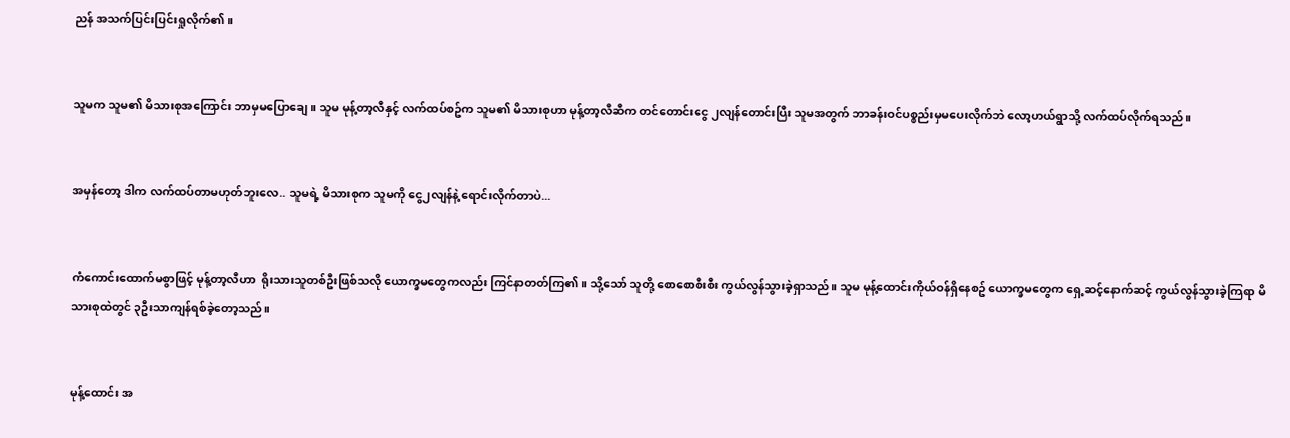ညန် အသက်ပြင်းပြင်းရှုလိုက်၏။


သူမက သူမ၏ မိသားစုအကြောင်း ဘာမှမပြောချေ။ သူမ မုန့်တာ့လီနှင့် လက်ထပ်စဥ်က သူမ၏ မိသားစုဟာ မုန့်တာ့လီဆီက တင်တောင်းငွေ ၂လျန်တောင်းပြီး သူမအတွက် ဘာခန်းဝင်ပစ္စည်းမှမပေးလိုက်ဘဲ လော့ဟယ်ရွာသို့ လက်ထပ်လိုက်ရသည်။


အမှန်တော့ ဒါက လက်ထပ်တာမဟုတ်ဘူးလေ.. သူမရဲ့ မိသားစုက သူမကို ငွေ၂လျန်နဲ့ ရောင်းလိုက်တာပဲ...


ကံကောင်းထောက်မစွာဖြင့် မုန့်တာ့လီဟာ  ရိုးသားသူတစ်ဦးဖြစ်သလို ယောက္ခမတွေကလည်း ကြင်နာတတ်ကြ၏။ သို့သော် သူတို့ စောစောစီးစီး ကွယ်လွန်သွားခဲ့ရှာသည်။ သူမ မုန့်ထောင်းကိုယ်ဝန်ရှိနေစဥ် ယောက္ခမတွေက ရှေ့ဆင့်နောက်ဆင့် ကွယ်လွန်သွားခဲ့ကြရာ မိသားစုထဲတွင် ၃ဦးသာကျန်ရစ်ခဲ့တော့သည်။


မုန့်ထောင်း အ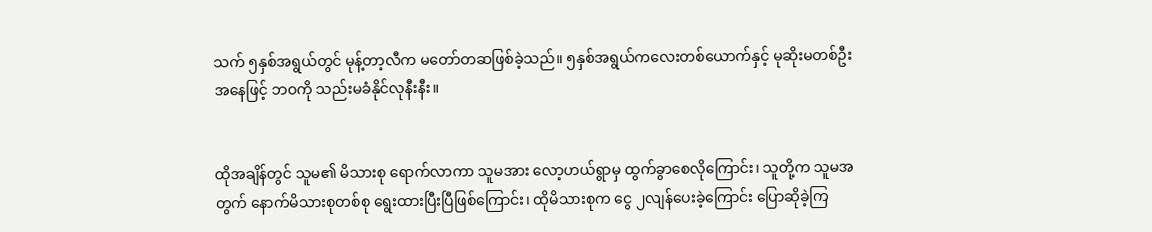သက် ၅နှစ်အရွယ်တွင် မုန့်တာ့လီက မတော်တဆဖြစ်ခဲ့သည်။ ၅နှစ်အရွယ်ကလေးတစ်ယောက်နှင့် မုဆိုးမတစ်ဦးအနေဖြင့် ဘဝကို သည်းမခံနိုင်လုနီးနီး။


ထိုအချိန်တွင် သူမ၏ မိသားစု ရောက်လာကာ သူမအား လော့ဟယ်ရွာမှ ထွက်ခွာစေလိုကြောင်း၊ သူတို့က သူမအတွက် နောက်မိသားစုတစ်စု ရွေးထားပြီးပြီဖြစ်ကြောင်း၊ ထိုမိသားစုက ငွေ ၂လျန်ပေးခဲ့ကြောင်း ပြောဆိုခဲ့ကြ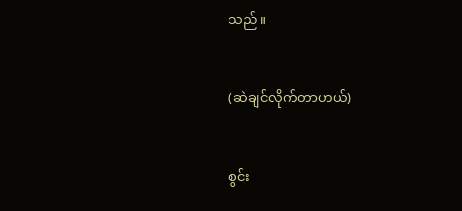သည်။


(ဆဲချင်လိုက်တာဟယ်)


စွင်း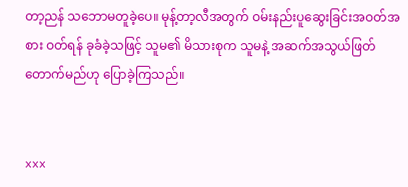တာ့ညန် သဘောမတူခဲ့ပေ။ မုန့်တာ့လီအတွက် ဝမ်းနည်းပူဆွေးခြင်းအဝတ်အစား ဝတ်ရန် ခုခံခဲ့သဖြင့် သူမ၏ မိသားစုက သူမနဲ့ အဆက်အသွယ်ဖြတ်တောက်မည်ဟု ပြောခဲ့ကြသည်။


xxx